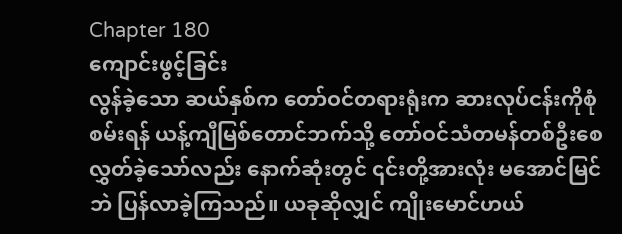Chapter 180
ကျောင်းဖွင့်ခြင်း
လွန်ခဲ့သော ဆယ်နှစ်က တော်ဝင်တရားရုံးက ဆားလုပ်ငန်းကိုစုံစမ်းရန် ယန့်ကျီမြစ်တောင်ဘက်သို့ တော်ဝင်သံတမန်တစ်ဦးစေလွှတ်ခဲ့သော်လည်း နောက်ဆုံးတွင် ၎င်းတို့အားလုံး မအောင်မြင်ဘဲ ပြန်လာခဲ့ကြသည်။ ယခုဆိုလျှင် ကျိုးမောင်ဟယ်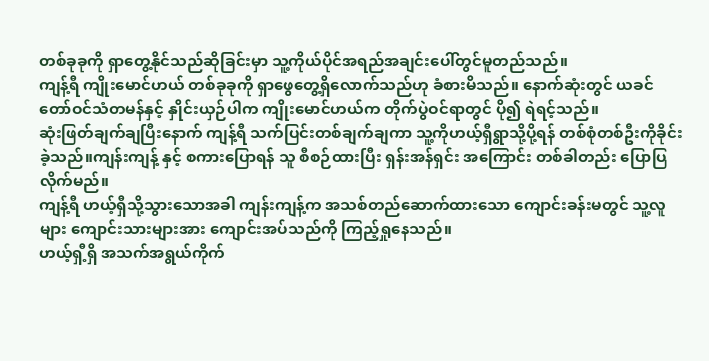တစ်ခုခုကို ရှာတွေ့နိုင်သည်ဆိုခြင်းမှာ သူ့ကိုယ်ပိုင်အရည်အချင်းပေါ်တွင်မူတည်သည်။
ကျန့်ရီ ကျိုးမောင်ဟယ် တစ်ခုခုကို ရှာဖွေတွေ့ရှိလောက်သည်ဟု ခံစားမိသည်။ နောက်ဆုံးတွင် ယခင်တော်ဝင်သံတမန်နှင့် နှိုင်းယှဉ်ပါက ကျိုးမောင်ဟယ်က တိုက်ပွဲဝင်ရာတွင် ပို၍ ရဲရင့်သည်။
ဆုံးဖြတ်ချက်ချပြီးနောက် ကျန့်ရီ သက်ပြင်းတစ်ချက်ချကာ သူ့ကိုဟယ့်ရှီရွာသို့ပို့ရန် တစ်စုံတစ်ဦးကိုခိုင်းခဲ့သည်။ကျန်းကျန့် နှင့် စကားပြောရန် သူ စီစဉ်ထားပြီး ရှန်းအန်ရှင်း အကြောင်း တစ်ခါတည်း ပြောပြလိုက်မည်။
ကျန့်ရီ ဟယ့်ရှီသို့သွားသောအခါ ကျန်းကျန့်က အသစ်တည်ဆောက်ထားသော ကျောင်းခန်းမတွင် သူ့လူများ ကျောင်းသားများအား ကျောင်းအပ်သည်ကို ကြည့်ရှုနေသည်။
ဟယ့်ရှီ့ရှိ အသက်အရွယ်ကိုက်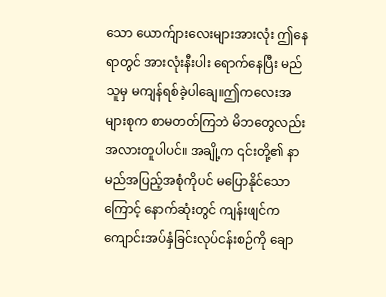သော ယောက်ျားလေးများအားလုံး ဤနေရာတွင် အားလုံးနီးပါး ရောက်နေပြီး မည်သူမှ မကျန်ရစ်ခဲ့ပါချေ။ဤကလေးအများစုက စာမတတ်ကြဘဲ မိဘတွေလည်း အလားတူပါပင်။ အချို့က ၎င်းတို့၏ နာမည်အပြည့်အစုံကိုပင် မပြောနိုင်သောကြောင့် နောက်ဆုံးတွင် ကျန်းဖျင်က ကျောင်းအပ်နှံခြင်းလုပ်ငန်းစဉ်ကို ချော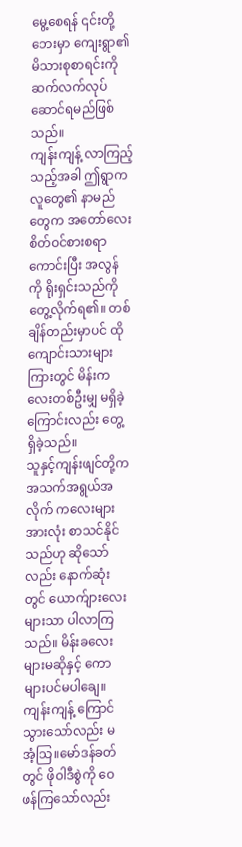မွေ့စေရန် ၎င်းတို့ဘေးမှာ ကျေးရွာ၏ မိသားစုစာရင်းကို ဆက်လက်လုပ်ဆောင်ရမည်ဖြစ်သည်။
ကျန်းကျန့် လာကြည့်သည့်အခါ ဤရွာက လူတွေ၏ နာမည်တွေက အတော်လေး စိတ်ဝင်စားစရာကောင်းပြီး အလွန်ကို ရိုးရှင်းသည်ကို တွေ့လိုက်ရ၏။ တစ်ချိန်တည်းမှာပင် ထိုကျောင်းသားများကြားတွင် မိန်းကလေးတစ်ဦးမျှ မရှိခဲ့ကြောင်းလည်း တွေ့ရှိခဲ့သည်။
သူနှင့်ကျန်းဖျင်တို့က အသက်အရွယ်အလိုက် ကလေးများအားလုံး စာသင်နိုင်သည်ဟု ဆိုသော်လည်း နောက်ဆုံးတွင် ယောက်ျားလေးများသာ ပါလာကြသည်။ မိန်းခလေးများမဆိုနှင့် ကောများပင်မပါချေ။
ကျန်းကျန့် ကြောင်သွားသော်လည်း မအံ့သြ။မော်ဒန်ခတ်တွင် ဖိုဝါဒီစွဲကို ဝေဖန်ကြသော်လည်း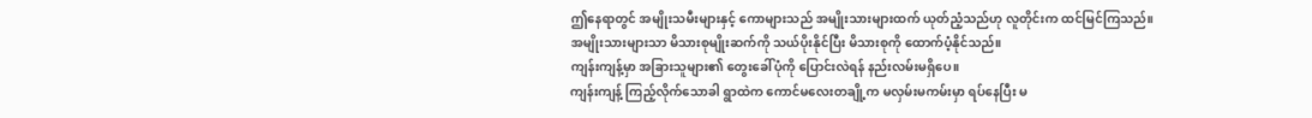ဤနေရာတွင် အမျိုးသမီးများနှင့် ကောများသည် အမျိုးသားများထက် ယုတ်ညံ့သည်ဟု လူတိုင်းက ထင်မြင်ကြသည်။ အမျိုးသားများသာ မိသားစုမျိုးဆက်ကို သယ်ပိုးနိုင်ပြီး မိသားစုကို ထောက်ပံ့နိုင်သည်။
ကျန်းကျန့်မှာ အခြားသူများ၏ တွေးခေါ်ပုံကို ပြောင်းလဲရန် နည်းလမ်းမရှိပေ။
ကျန်းကျန့် ကြည့်လိုက်သောခါ ရွာထဲက ကောင်မလေးတချို့က မလှမ်းမကမ်းမှာ ရပ်နေပြီး မ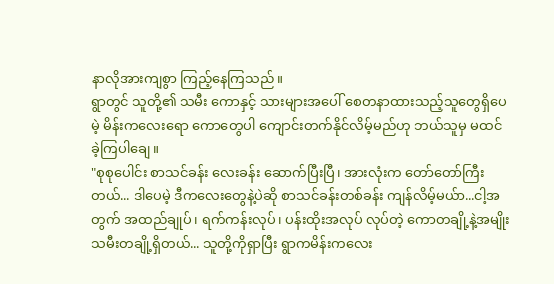နာလိုအားကျစွာ ကြည့်နေကြသည်။
ရွာတွင် သူတို့၏ သမီး ကောနှင့် သားများအပေါ် စေတနာထားသည့်သူတွေရှိပေမဲ့ မိန်းကလေးရော ကောတွေပါ ကျောင်းတက်နိုင်လိမ့်မည်ဟု ဘယ်သူမှ မထင်ခဲ့ကြပါချေ။
"စုစုပေါင်း စာသင်ခန်း လေးခန်း ဆောက်ပြီးပြီ၊ အားလုံးက တော်တော်ကြီးတယ်... ဒါပေမဲ့ ဒီကလေးတွေနဲ့ပဲဆို စာသင်ခန်းတစ်ခန်း ကျန်လိမ့်မယ်ာ...ငါ့အတွက် အထည်ချုပ်၊ ရက်ကန်းလုပ်၊ ပန်းထိုးအလုပ် လုပ်တဲ့ ကောတချို့နဲ့အမျိုးသမီးတချို့ရှိတယ်... သူတို့ကိုရှာပြီး ရွာကမိန်းကလေး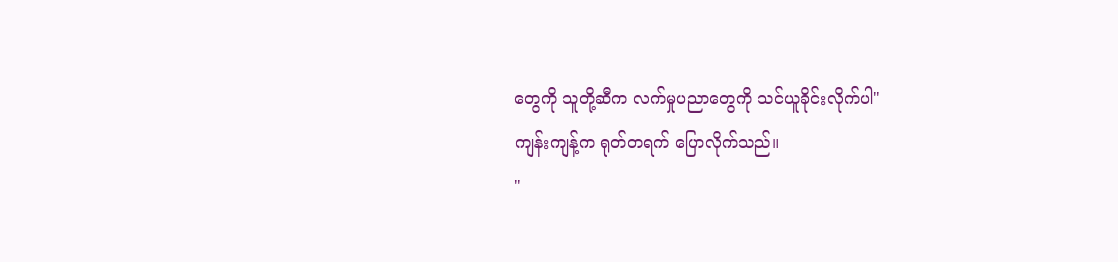တွေကို သူတို့ဆီက လက်မှုပညာတွေကို သင်ယူခိုင်းလိုက်ပါ"
ကျန်းကျန့်က ရုတ်တရက် ပြောလိုက်သည်။
"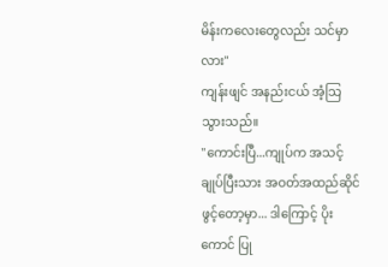မိန်းကလေးတွေလည်း သင်မှာလား"
ကျန်းဖျင် အနည်းငယ် အံ့သြသွားသည်။
"ကောင်းပြီ...ကျုပ်က အသင့်ချုပ်ပြီးသား အဝတ်အထည်ဆိုင်ဖွင့်တော့မှာ... ဒါကြောင့် ပိုးကောင် ပြု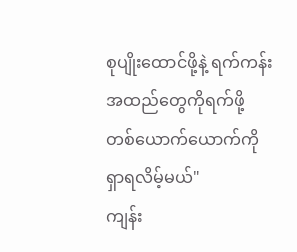စုပျိုးထောင်ဖို့နဲ့ ရက်ကန်းအထည်တွေကိုရက်ဖို့ တစ်ယောက်ယောက်ကို ရှာရလိမ့်မယ်"
ကျန်း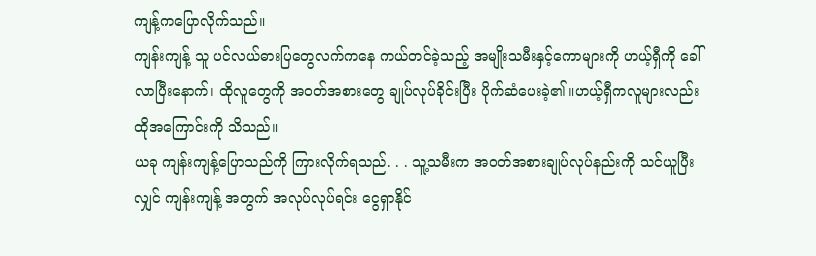ကျန့်ကပြောလိုက်သည်။
ကျန်းကျန့် သူ ပင်လယ်ဓားပြတွေလက်ကနေ ကယ်တင်ခဲ့သည့် အမျိုးသမီးနှင့်ကောများကို ဟယ့်ရှီကို ခေါ်လာပြီးနောက်၊ ထိုလူတွေကို အဝတ်အစားတွေ ချုပ်လုပ်ခိုင်းပြီး ပိုက်ဆံပေးခဲ့၏။ဟယ့်ရှီကလူများလည်း ထိုအကြောင်းကို သိသည်။
ယခု ကျန်းကျန့်ပြောသည်ကို ကြားလိုက်ရသည်. . . သူ့သမီးက အဝတ်အစားချုပ်လုပ်နည်းကို သင်ယူပြီးလျှင် ကျန်းကျန့် အတွက် အလုပ်လုပ်ရင်း ငွေရှာနိုင်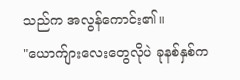သည်က အလွန်ကောင်း၏။
"ယောက်ျားလေးတွေလိုပဲ ခုနစ်နှစ်က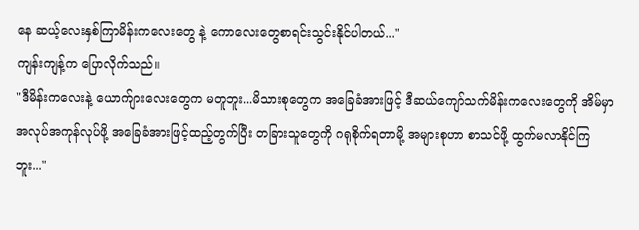နေ ဆယ့်လေးနှစ်ကြာမိန်းကလေးတွေ နဲ့ ကောလေးတွေစာရင်းသွင်းနိုင်ပါတယ်..."
ကျန်းကျန့်က ပြောလိုက်သည်။
"ဒီမိန်းကလေးနဲ့ ယောက်ျားလေးတွေက မတူဘူး...မိသားစုတွေက အခြေခံအားဖြင့် ဒီဆယ်ကျော်သက်မိန်းကလေးတွေကို အိမ်မှာအလုပ်အကုန်လုပ်ဖို့ အခြေခံအားဖြင့်ထည့်တွက်ပြီး တခြားသူတွေကို ဂရုစိုက်ရတာမို့ အများစုဟာ စာသင်ဖို့ ထွက်မလာနိုင်ကြဘူး..."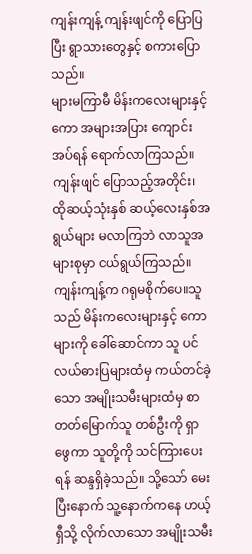ကျန်းကျန့် ကျန်းဖျင်ကို ပြောပြပြီး ရွာသားတွေနှင့် စကားပြောသည်။
များမကြာမီ မိန်းကလေးများနှင့်ကော အများအပြား ကျောင်းအပ်ရန် ရောက်လာကြသည်။ ကျန်းဖျင် ပြောသည့်အတိုင်း၊ ထိုဆယ့်သုံးနှစ် ဆယ့်လေးနှစ်အရွယ်များ မလာကြဘဲ လာသူအများစုမှာ ငယ်ရွယ်ကြသည်။
ကျန်းကျန့်က ဂရုမစိုက်ပေ။သူသည် မိန်းကလေးများနှင့် ကောများကို ခေါ်ဆောင်ကာ သူ ပင်လယ်ဓားပြများထံမှ ကယ်တင်ခဲ့သော အမျိုးသမီးများထံမှ စာတတ်မြောက်သူ တစ်ဦးကို ရှာဖွေကာ သူတို့ကို သင်ကြားပေးရန် ဆန္ဒရှိခဲ့သည်။ သို့သော် မေးပြီးနောက် သူ့နောက်ကနေ ဟယ့်ရှီသို့ လိုက်လာသော အမျိုးသမီး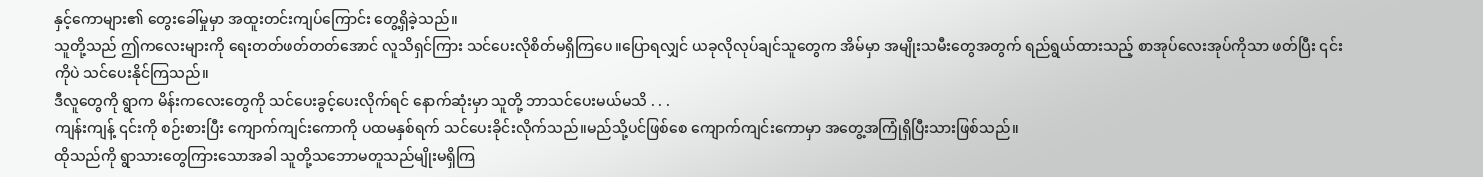နှင့်ကောများ၏ တွေးခေါ်မှုမှာ အထူးတင်းကျပ်ကြောင်း တွေ့ရှိခဲ့သည်။
သူတို့သည် ဤကလေးများကို ရေးတတ်ဖတ်တတ်အောင် လူသိရှင်ကြား သင်ပေးလိုစိတ်မရှိကြပေ။ပြောရလျှင် ယခုလိုလုပ်ချင်သူတွေက အိမ်မှာ အမျိုးသမီးတွေအတွက် ရည်ရွယ်ထားသည့် စာအုပ်လေးအုပ်ကိုသာ ဖတ်ပြီး ၎င်းကိုပဲ သင်ပေးနိုင်ကြသည်။
ဒီလူတွေကို ရွာက မိန်းကလေးတွေကို သင်ပေးခွင့်ပေးလိုက်ရင် နောက်ဆုံးမှာ သူတို့ ဘာသင်ပေးမယ်မသိ . . .
ကျန်းကျန့် ၎င်းကို စဉ်းစားပြီး ကျောက်ကျင်းကောကို ပထမနှစ်ရက် သင်ပေးခိုင်းလိုက်သည်။မည်သို့ပင်ဖြစ်စေ ကျောက်ကျင်းကောမှာ အတွေ့အကြုံရှိပြီးသားဖြစ်သည်။
ထိုသည်ကို ရွာသားတွေကြားသောအခါ သူတို့သဘောမတူသည်မျိုးမရှိကြ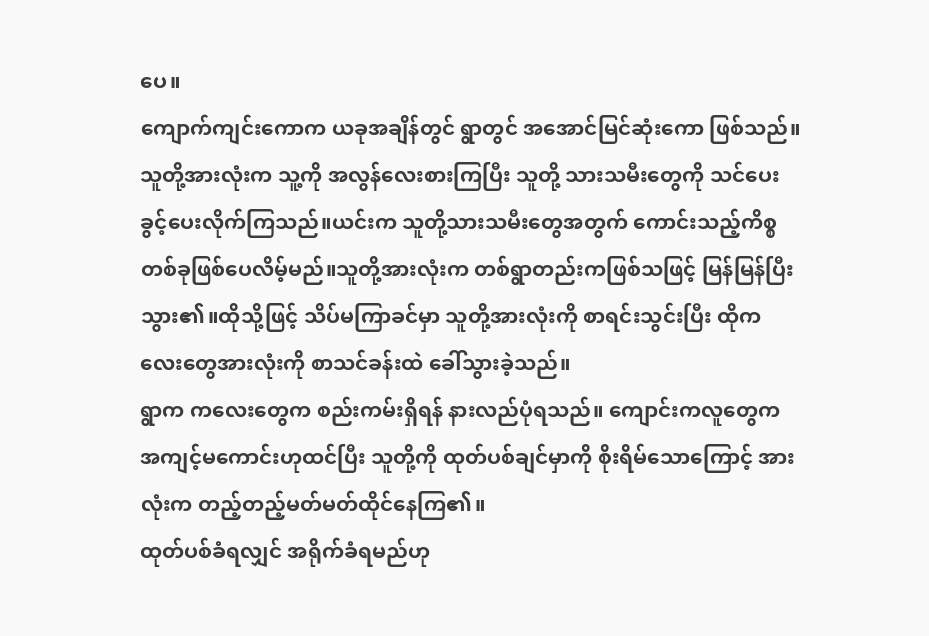ပေ။
ကျောက်ကျင်းကောက ယခုအချိန်တွင် ရွာတွင် အအောင်မြင်ဆုံးကော ဖြစ်သည်။သူတို့အားလုံးက သူ့ကို အလွန်လေးစားကြပြီး သူတို့ သားသမီးတွေကို သင်ပေးခွင့်ပေးလိုက်ကြသည်။ယင်းက သူတို့သားသမီးတွေအတွက် ကောင်းသည့်ကိစ္စတစ်ခုဖြစ်ပေလိမ့်မည်။သူတို့အားလုံးက တစ်ရွာတည်းကဖြစ်သဖြင့် မြန်မြန်ပြီးသွား၏။ထိုသို့ဖြင့် သိပ်မကြာခင်မှာ သူတို့အားလုံးကို စာရင်းသွင်းပြီး ထိုကလေးတွေအားလုံးကို စာသင်ခန်းထဲ ခေါ်သွားခဲ့သည်။
ရွာက ကလေးတွေက စည်းကမ်းရှိရန် နားလည်ပုံရသည်။ ကျောင်းကလူတွေက အကျင့်မကောင်းဟုထင်ပြီး သူတို့ကို ထုတ်ပစ်ချင်မှာကို စိုးရိမ်သောကြောင့် အားလုံးက တည့်တည့်မတ်မတ်ထိုင်နေကြ၏။
ထုတ်ပစ်ခံရလျှင် အရိုက်ခံရမည်ဟု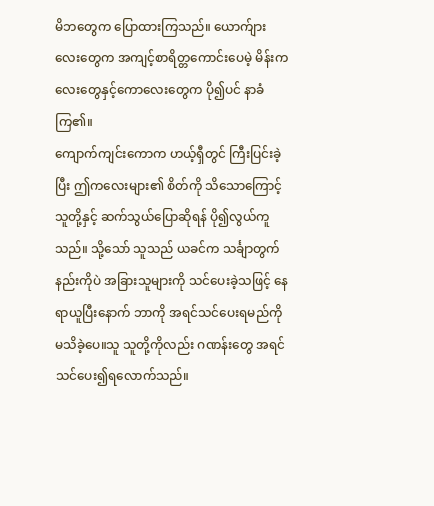မိဘတွေက ပြောထားကြသည်။ ယောက်ျားလေးတွေက အကျင့်စာရိတ္တကောင်းပေမဲ့ မိန်းကလေးတွေနှင့်ကောလေးတွေက ပို၍ပင် နာခံကြ၏။
ကျောက်ကျင်းကောက ဟယ့်ရှီတွင် ကြီးပြင်းခဲ့ပြီး ဤကလေးများ၏ စိတ်ကို သိသောကြောင့် သူတို့နှင့် ဆက်သွယ်ပြောဆိုရန် ပို၍လွယ်ကူသည်။ သို့သော် သူသည် ယခင်က သင်္ချာတွက်နည်းကိုပဲ အခြားသူများကို သင်ပေးခဲ့သဖြင့် နေရာယူပြီးနောက် ဘာကို အရင်သင်ပေးရမည်ကို မသိခဲ့ပေ။သူ သူတို့ကိုလည်း ဂဏန်းတွေ အရင်သင်ပေး၍ရလောက်သည်။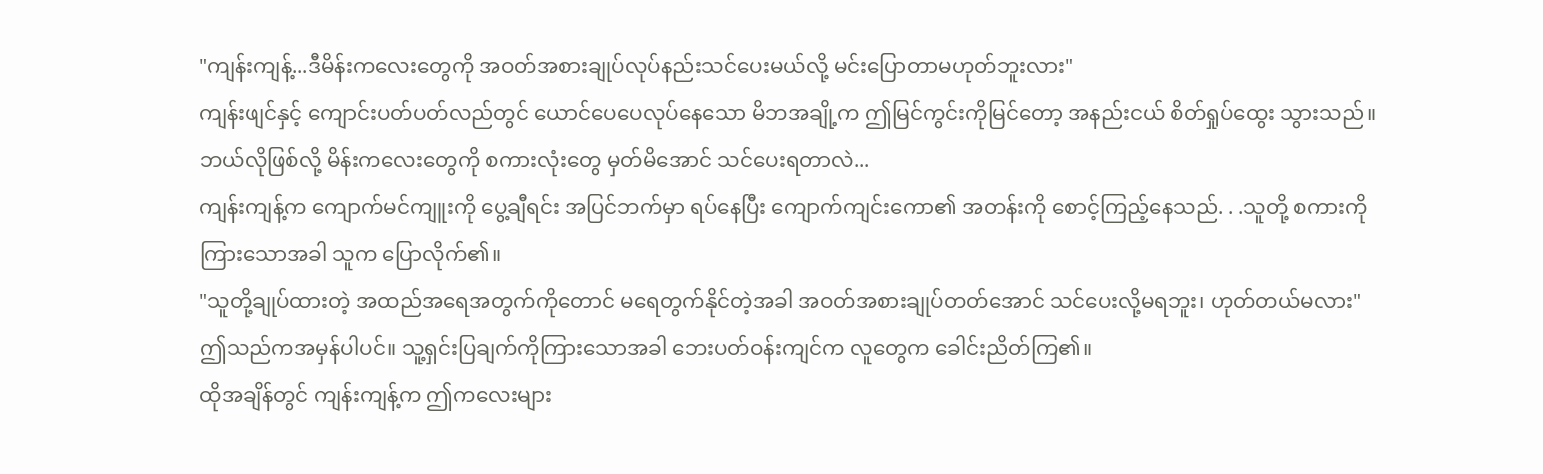"ကျန်းကျန့်...ဒီမိန်းကလေးတွေကို အဝတ်အစားချုပ်လုပ်နည်းသင်ပေးမယ်လို့ မင်းပြောတာမဟုတ်ဘူးလား"
ကျန်းဖျင်နှင့် ကျောင်းပတ်ပတ်လည်တွင် ယောင်ပေပေလုပ်နေသော မိဘအချို့က ဤမြင်ကွင်းကိုမြင်တော့ အနည်းငယ် စိတ်ရှုပ်ထွေး သွားသည်။ဘယ်လိုဖြစ်လို့ မိန်းကလေးတွေကို စကားလုံးတွေ မှတ်မိအောင် သင်ပေးရတာလဲ...
ကျန်းကျန့်က ကျောက်မင်ကျူးကို ပွေ့ချီရင်း အပြင်ဘက်မှာ ရပ်နေပြီး ကျောက်ကျင်းကော၏ အတန်းကို စောင့်ကြည့်နေသည်. . .သူတို့ စကားကိုကြားသောအခါ သူက ပြောလိုက်၏။
"သူတို့ချုပ်ထားတဲ့ အထည်အရေအတွက်ကိုတောင် မရေတွက်နိုင်တဲ့အခါ အဝတ်အစားချုပ်တတ်အောင် သင်ပေးလို့မရဘူး၊ ဟုတ်တယ်မလား"
ဤသည်ကအမှန်ပါပင်။ သူ့ရှင်းပြချက်ကိုကြားသောအခါ ဘေးပတ်ဝန်းကျင်က လူတွေက ခေါင်းညိတ်ကြ၏။
ထိုအချိန်တွင် ကျန်းကျန့်က ဤကလေးများ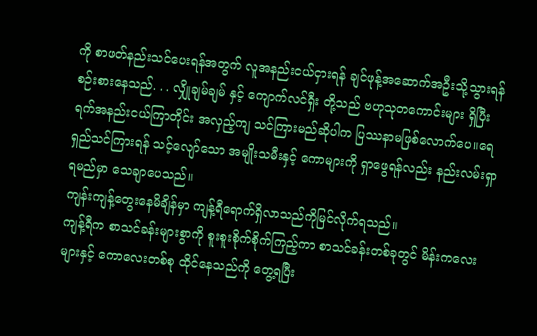ကို စာဖတ်နည်းသင်ပေးရန်အတွက် လူအနည်းငယ်ငှားရန် ချင်ဖုန့်အဆောက်အဦးသို့သွားရန် စဉ်းစားနေသည်. . . လျှိုချမ်ချမ် နှင့် ကျောက်လင်ရှီး တို့သည် ဗဟုသုတကောင်းများ ရှိပြီး ရက်အနည်းငယ်ကြာတိုင်း အလှည့်ကျ သင်ကြားမည်ဆိုပါက ပြဿနာမဖြစ်လောက်ပေ။ရေရှည်သင်ကြားရန် သင့်လျော်သော အမျိုးသမီးနှင့် ကောများကို ရှာဖွေရန်လည်း နည်းလမ်းရှာရမည်မှာ သေချာပေသည်။
ကျန်းကျန့်တွေးနေမိချိန်မှာ ကျန့်ရီရောက်ရှိလာသည်ကိုမြင်လိုက်ရသည်။
ကျန့်ရီက စာသင်ခန်းများစွာကို စူးစူးစိုက်စိုက်ကြည့်ကာ စာသင်ခန်းတစ်ခုတွင် မိန်းကလေးများနှင့် ကောလေးတစ်စု ထိုင်နေသည်ကို တွေ့ရပြီး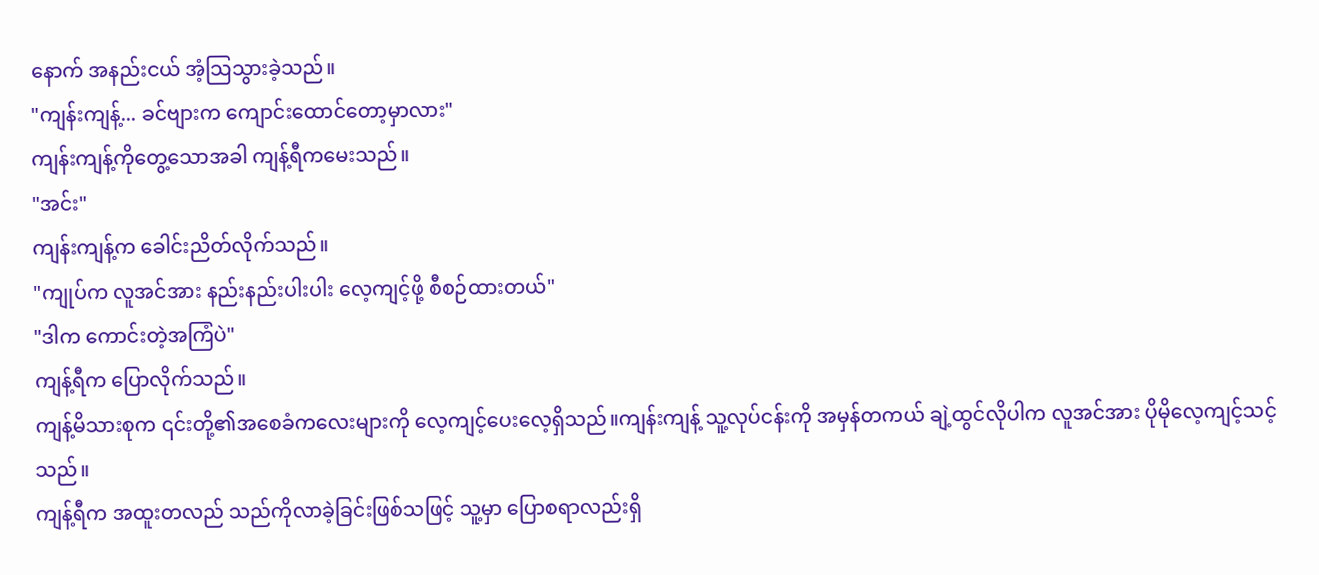နောက် အနည်းငယ် အံ့သြသွားခဲ့သည်။
"ကျန်းကျန့်... ခင်ဗျားက ကျောင်းထောင်တော့မှာလား"
ကျန်းကျန့်ကိုတွေ့သောအခါ ကျန့်ရီကမေးသည်။
"အင်း"
ကျန်းကျန့်က ခေါင်းညိတ်လိုက်သည်။
"ကျုပ်က လူအင်အား နည်းနည်းပါးပါး လေ့ကျင့်ဖို့ စီစဉ်ထားတယ်"
"ဒါက ကောင်းတဲ့အကြံပဲ"
ကျန့်ရီက ပြောလိုက်သည်။
ကျန့်မိသားစုက ၎င်းတို့၏အစေခံကလေးများကို လေ့ကျင့်ပေးလေ့ရှိသည်။ကျန်းကျန့် သူ့လုပ်ငန်းကို အမှန်တကယ် ချဲ့ထွင်လိုပါက လူအင်အား ပိုမိုလေ့ကျင့်သင့်သည်။
ကျန့်ရီက အထူးတလည် သည်ကိုလာခဲ့ခြင်းဖြစ်သဖြင့် သူ့မှာ ပြောစရာလည်းရှိ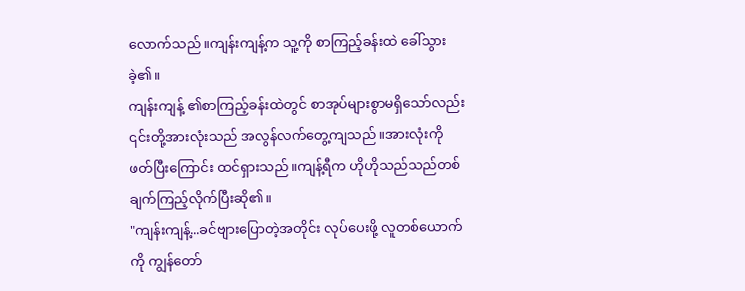လောက်သည်။ကျန်းကျန့်က သူ့ကို စာကြည့်ခန်းထဲ ခေါ်သွားခဲ့၏။
ကျန်းကျန့် ၏စာကြည့်ခန်းထဲတွင် စာအုပ်များစွာမရှိသော်လည်း ၎င်းတို့အားလုံးသည် အလွန်လက်တွေ့ကျသည်။အားလုံးကို ဖတ်ပြီးကြောင်း ထင်ရှားသည်။ကျန့်ရီက ဟိုဟိုသည်သည်တစ်ချက်ကြည့်လိုက်ပြီးဆို၏။
"ကျန်းကျန့်...ခင်ဗျားပြောတဲ့အတိုင်း လုပ်ပေးဖို့ လူတစ်ယောက်ကို ကျွန်တော်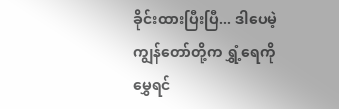ခိုင်းထားပြီးပြီ... ဒါပေမဲ့ ကျွန်တော်တို့က ရွှံ့ရေကို မွှေရင်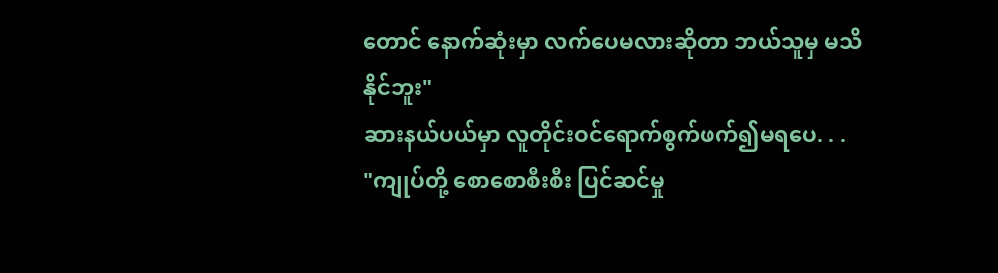တောင် နောက်ဆုံးမှာ လက်ပေမလားဆိုတာ ဘယ်သူမှ မသိနိုင်ဘူး"
ဆားနယ်ပယ်မှာ လူတိုင်းဝင်ရောက်စွက်ဖက်၍မရပေ. . .
"ကျုပ်တို့ စောစောစီးစီး ပြင်ဆင်မှု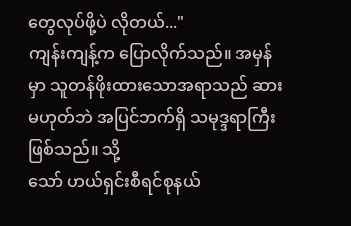တွေလုပ်ဖို့ပဲ လိုတယ်..."
ကျန်းကျန့်က ပြောလိုက်သည်။ အမှန်မှာ သူတန်ဖိုးထားသောအရာသည် ဆားမဟုတ်ဘဲ အပြင်ဘက်ရှိ သမုဒ္ဒရာကြီးဖြစ်သည်။ သို့
သော် ဟယ်ရှင်းစီရင်စုနယ်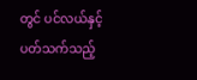တွင် ပင်လယ်နှင့်ပတ်သက်သည့်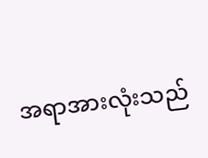အရာအားလုံးသည်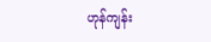ဟုန်ကျန်း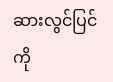ဆားလွင်ပြင်ကို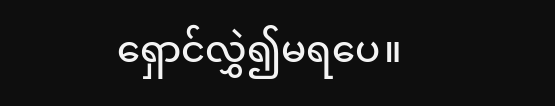ရှောင်လွှဲ၍မရပေ။